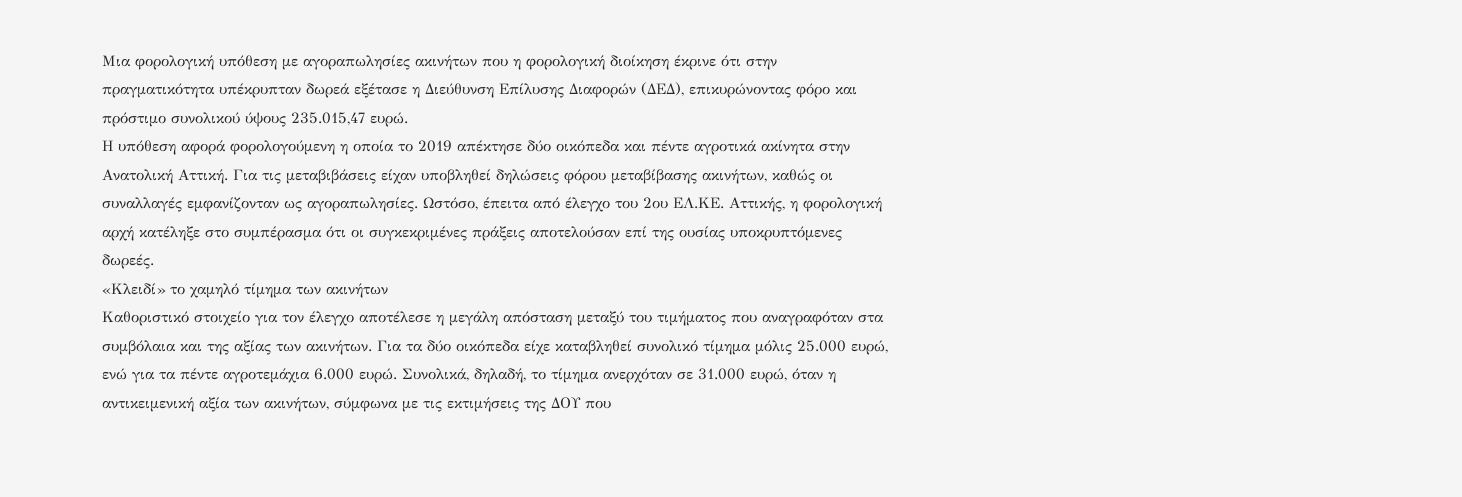Μια φορολογική υπόθεση με αγοραπωλησίες ακινήτων που η φορολογική διοίκηση έκρινε ότι στην πραγματικότητα υπέκρυπταν δωρεά εξέτασε η Διεύθυνση Επίλυσης Διαφορών (ΔΕΔ), επικυρώνοντας φόρο και πρόστιμο συνολικού ύψους 235.015,47 ευρώ.
Η υπόθεση αφορά φορολογούμενη η οποία το 2019 απέκτησε δύο οικόπεδα και πέντε αγροτικά ακίνητα στην Ανατολική Αττική. Για τις μεταβιβάσεις είχαν υποβληθεί δηλώσεις φόρου μεταβίβασης ακινήτων, καθώς οι συναλλαγές εμφανίζονταν ως αγοραπωλησίες. Ωστόσο, έπειτα από έλεγχο του 2ου ΕΛ.ΚΕ. Αττικής, η φορολογική αρχή κατέληξε στο συμπέρασμα ότι οι συγκεκριμένες πράξεις αποτελούσαν επί της ουσίας υποκρυπτόμενες δωρεές.
«Κλειδί» το χαμηλό τίμημα των ακινήτων
Καθοριστικό στοιχείο για τον έλεγχο αποτέλεσε η μεγάλη απόσταση μεταξύ του τιμήματος που αναγραφόταν στα συμβόλαια και της αξίας των ακινήτων. Για τα δύο οικόπεδα είχε καταβληθεί συνολικό τίμημα μόλις 25.000 ευρώ, ενώ για τα πέντε αγροτεμάχια 6.000 ευρώ. Συνολικά, δηλαδή, το τίμημα ανερχόταν σε 31.000 ευρώ, όταν η αντικειμενική αξία των ακινήτων, σύμφωνα με τις εκτιμήσεις της ΔΟΥ που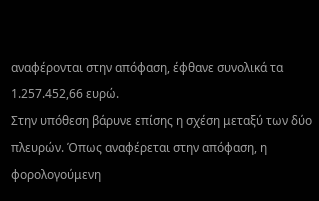αναφέρονται στην απόφαση, έφθανε συνολικά τα 1.257.452,66 ευρώ.
Στην υπόθεση βάρυνε επίσης η σχέση μεταξύ των δύο πλευρών. Όπως αναφέρεται στην απόφαση, η φορολογούμενη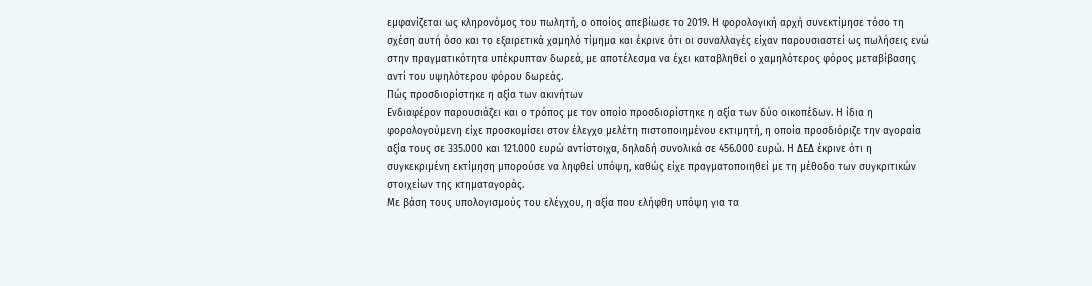εμφανίζεται ως κληρονόμος του πωλητή, ο οποίος απεβίωσε το 2019. Η φορολογική αρχή συνεκτίμησε τόσο τη σχέση αυτή όσο και το εξαιρετικά χαμηλό τίμημα και έκρινε ότι οι συναλλαγές είχαν παρουσιαστεί ως πωλήσεις ενώ στην πραγματικότητα υπέκρυπταν δωρεά, με αποτέλεσμα να έχει καταβληθεί ο χαμηλότερος φόρος μεταβίβασης αντί του υψηλότερου φόρου δωρεάς.
Πώς προσδιορίστηκε η αξία των ακινήτων
Ενδιαφέρον παρουσιάζει και ο τρόπος με τον οποίο προσδιορίστηκε η αξία των δύο οικοπέδων. Η ίδια η φορολογούμενη είχε προσκομίσει στον έλεγχο μελέτη πιστοποιημένου εκτιμητή, η οποία προσδιόριζε την αγοραία αξία τους σε 335.000 και 121.000 ευρώ αντίστοιχα, δηλαδή συνολικά σε 456.000 ευρώ. Η ΔΕΔ έκρινε ότι η συγκεκριμένη εκτίμηση μπορούσε να ληφθεί υπόψη, καθώς είχε πραγματοποιηθεί με τη μέθοδο των συγκριτικών στοιχείων της κτηματαγοράς.
Με βάση τους υπολογισμούς του ελέγχου, η αξία που ελήφθη υπόψη για τα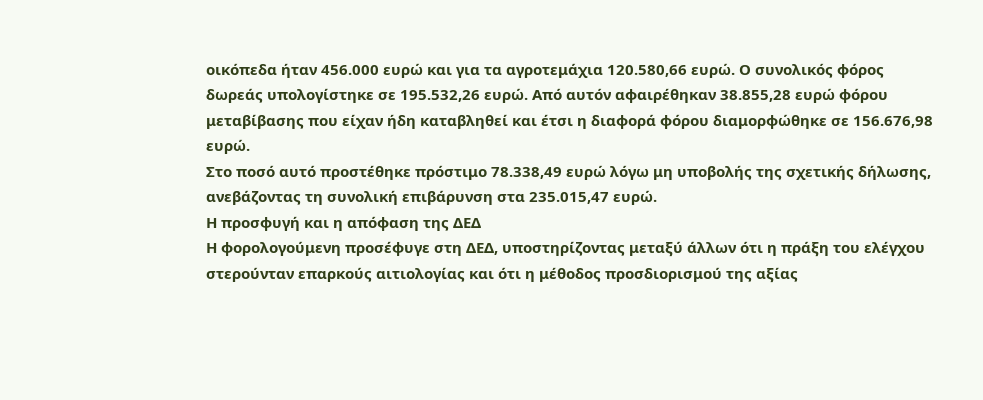οικόπεδα ήταν 456.000 ευρώ και για τα αγροτεμάχια 120.580,66 ευρώ. Ο συνολικός φόρος δωρεάς υπολογίστηκε σε 195.532,26 ευρώ. Από αυτόν αφαιρέθηκαν 38.855,28 ευρώ φόρου μεταβίβασης που είχαν ήδη καταβληθεί και έτσι η διαφορά φόρου διαμορφώθηκε σε 156.676,98 ευρώ.
Στο ποσό αυτό προστέθηκε πρόστιμο 78.338,49 ευρώ λόγω μη υποβολής της σχετικής δήλωσης, ανεβάζοντας τη συνολική επιβάρυνση στα 235.015,47 ευρώ.
Η προσφυγή και η απόφαση της ΔΕΔ
Η φορολογούμενη προσέφυγε στη ΔΕΔ, υποστηρίζοντας μεταξύ άλλων ότι η πράξη του ελέγχου στερούνταν επαρκούς αιτιολογίας και ότι η μέθοδος προσδιορισμού της αξίας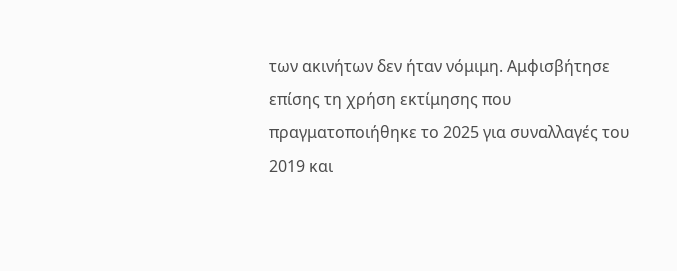των ακινήτων δεν ήταν νόμιμη. Αμφισβήτησε επίσης τη χρήση εκτίμησης που πραγματοποιήθηκε το 2025 για συναλλαγές του 2019 και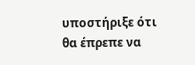υποστήριξε ότι θα έπρεπε να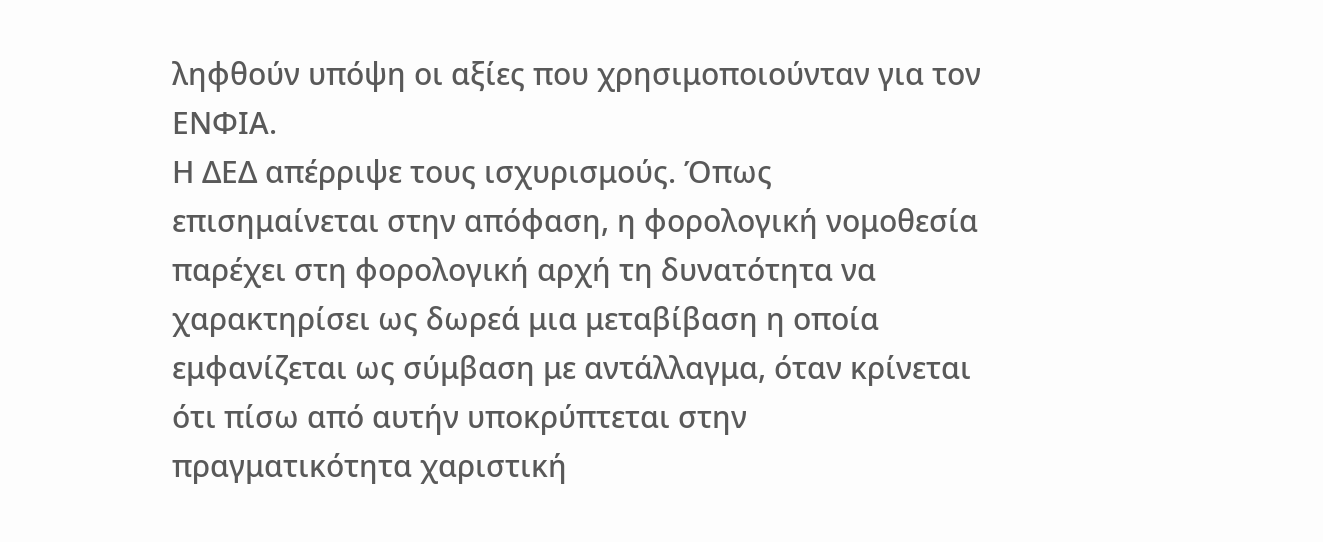ληφθούν υπόψη οι αξίες που χρησιμοποιούνταν για τον ΕΝΦΙΑ.
Η ΔΕΔ απέρριψε τους ισχυρισμούς. Όπως επισημαίνεται στην απόφαση, η φορολογική νομοθεσία παρέχει στη φορολογική αρχή τη δυνατότητα να χαρακτηρίσει ως δωρεά μια μεταβίβαση η οποία εμφανίζεται ως σύμβαση με αντάλλαγμα, όταν κρίνεται ότι πίσω από αυτήν υποκρύπτεται στην πραγματικότητα χαριστική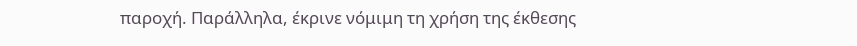παροχή. Παράλληλα, έκρινε νόμιμη τη χρήση της έκθεσης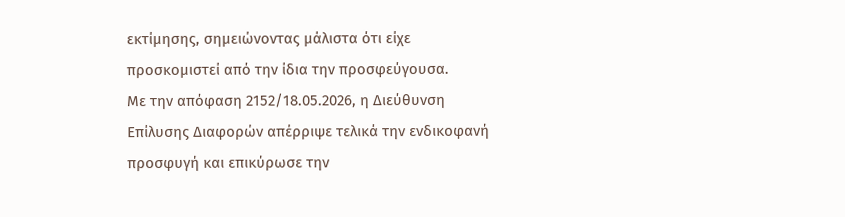εκτίμησης, σημειώνοντας μάλιστα ότι είχε προσκομιστεί από την ίδια την προσφεύγουσα.
Με την απόφαση 2152/18.05.2026, η Διεύθυνση Επίλυσης Διαφορών απέρριψε τελικά την ενδικοφανή προσφυγή και επικύρωσε την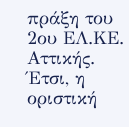πράξη του 2ου ΕΛ.ΚΕ. Αττικής. Έτσι, η οριστική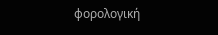φορολογική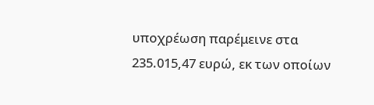υποχρέωση παρέμεινε στα 235.015,47 ευρώ, εκ των οποίων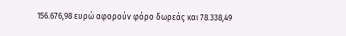156.676,98 ευρώ αφορούν φόρο δωρεάς και 78.338,49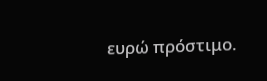ευρώ πρόστιμο.